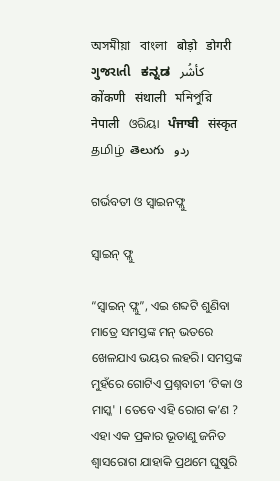অসমীয়া   বাংলা   बोड़ो   डोगरी   ગુજરાતી   ಕನ್ನಡ   كأشُر   कोंकणी   संथाली   মনিপুরি   नेपाली   ଓରିୟା   ਪੰਜਾਬੀ   संस्कृत   தமிழ்  తెలుగు   ردو

ଗର୍ଭବତୀ ଓ ସ୍ଵାଇନଫ୍ଲୁ

ସ୍ଵାଇନ୍ ଫ୍ଲୁ

“ସ୍ଵାଇନ୍ ଫ୍ଲୁ”, ଏଇ ଶବ୍ଦଟି ଶୁଣିବା ମାତ୍ରେ ସମସ୍ତଙ୍କ ମନ୍ ଭତରେ ଖେଳଯାଏ ଭୟର ଲହରି। ସମସ୍ତଙ୍କ ମୁହଁରେ ଗୋଟିଏ ପ୍ରଶ୍ନବାଚୀ ‘ଟିକା ଓ ମାସ୍କ' । ତେବେ ଏହି ରୋଗ କ’ଣ ? ଏହା ଏକ ପ୍ରକାର ଭୂତାଣୁ ଜନିତ ଶ୍ଵାସରୋଗ ଯାହାକି ପ୍ରଥମେ ଘୁଷୁରି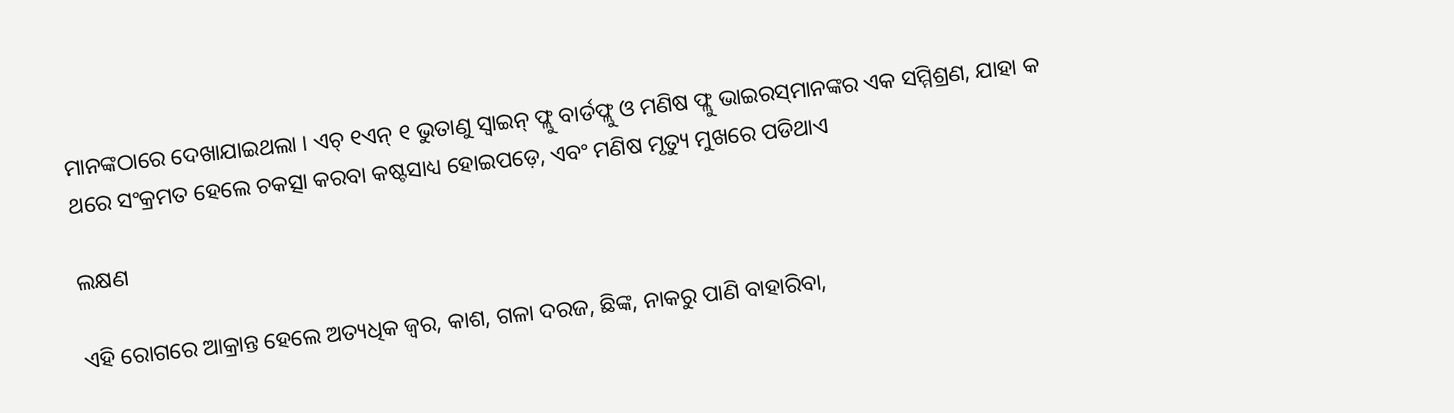ମାନଙ୍କଠାରେ ଦେଖାଯାଇଥଲା । ଏଚ୍ ୧ଏନ୍ ୧ ଭୁତାଣୁ ସ୍ଵାଇନ୍ ଫ୍ଲୁ ବାର୍ଡଫ୍ଲୁ ଓ ମଣିଷ ଫ୍ଲୁ ଭାଇରସ୍‌ମାନଙ୍କର ଏକ ସମ୍ମିଶ୍ରଣ, ଯାହା କ ଥରେ ସଂକ୍ରମତ ହେଲେ ଚକତ୍ସା କରବା କଷ୍ଟସାଧ୍ୟ ହୋଇପଡ଼େ, ଏବଂ ମଣିଷ ମୃତ୍ୟୁ ମୁଖରେ ପଡିଥାଏ

ଲକ୍ଷଣ

ଏହି ରୋଗରେ ଆକ୍ରାନ୍ତ ହେଲେ ଅତ୍ୟଧିକ ଜ୍ଵର, କାଶ, ଗଳା ଦରଜ, ଛିଙ୍କ, ନାକରୁ ପାଣି ବାହାରିବା,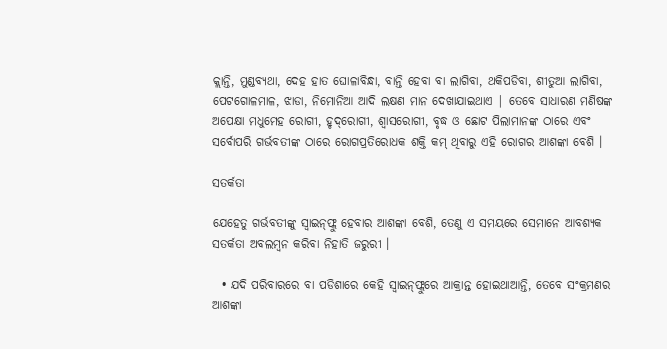କ୍ଲାନ୍ତି, ମୁଣ୍ଡବ୍ୟଥା, ଦେହ ହାତ ଘୋଳାବିନ୍ଧା, ବାନ୍ତି ହେବା ବା ଲାଗିବା, ଥକିପଡିବା, ଶୀତୁଆ ଲାଗିବା, ପେଟଗୋଳମାଳ, ଝାଡା, ନିମୋନିଆ ଆଦି ଲକ୍ଷଣ ମାନ ଦେଖାଯାଇଥାଏ | ତେବେ ସାଧାରଣ ମଣିଷଙ୍କ ଅପେକ୍ଷା ମଧୁମେହ ରୋଗୀ, ହୃଦ୍‌ରୋଗୀ, ଶ୍ଵାସରୋଗୀ, ବୃଦ୍ଧ ଓ ଛୋଟ ପିଲାମାନଙ୍କ ଠାରେ ଏବଂ ସର୍ବୋପରି ଗର୍ଭବତୀଙ୍କ ଠାରେ ରୋଗପ୍ରତିରୋଧକ ଶକ୍ତି କମ୍ ଥିବାରୁ ଏହି ରୋଗର ଆଶଙ୍କା ବେଶି ।

ସତର୍କତା

ଯେହେତୁ ଗର୍ଭବତୀଙ୍କୁ ସ୍ଵାଇନ୍‌ଫ୍ଲୁ ହେବାର ଆଶଙ୍କା ବେଶି, ତେଣୁ ଏ ସମୟରେ ସେମାନେ ଆବଶ୍ୟକ ସତର୍କତା ଅବଲମ୍ବନ କରିବା ନିହାତି ଜରୁରୀ ।

  • ଯଦି ପରିବାରରେ ବା ପଡିଶାରେ କେହି ସ୍ଵାଇନ୍‌ଫ୍ଲୁରେ ଆକ୍ରାନ୍ତ ହୋଇଥାଆନ୍ତି, ତେବେ ସଂକ୍ରମଣର ଆଶଙ୍କା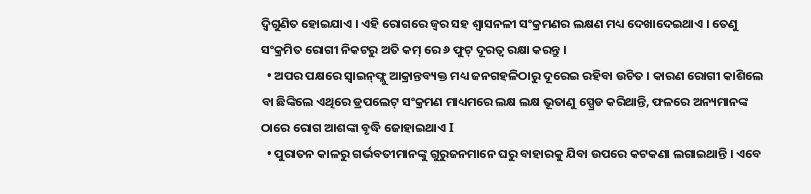ଦ୍ଵିଗୁଣିତ ହୋଇଯାଏ । ଏହି ରୋଗରେ ଜ୍ଵର ସହ ଶ୍ଵାସନଳୀ ସଂକ୍ରମଣର ଲକ୍ଷଣ ମଧ୍ୟ ଦେଖାଦେଇଥାଏ । ତେଣୁ ସଂକ୍ରମିତ ରୋଗୀ ନିକଟରୁ ଅତି କମ୍ ରେ ୬ ଫୁଟ୍ ଦୂରତ୍ଵ ରକ୍ଷା କରନ୍ତୁ ।
  • ଅପର ପକ୍ଷରେ ସ୍ଵାଇନ୍‌ଫ୍ଲୁ ଆକ୍ରାନ୍ତବ୍ୟକ୍ତ ମଧ୍ୟ ଜନଗହଳିଠାରୁ ଦୂରେଇ ରହିବା ଉଚିତ । କାରଣ ରୋଗୀ କାଶିଲେ ବା ଛିଙ୍କିଲେ ଏଥିରେ ଡ୍ରପଲେଟ୍ ସଂକ୍ରମଣ ମାଧ୍ୟମରେ ଲକ୍ଷ ଲକ୍ଷ ଭୂତାଣୁ ସ୍ପ୍ରେଡ କରିଥାନ୍ତି, ଫଳରେ ଅନ୍ୟମାନଙ୍କ ଠାରେ ରୋଗ ଆଶଙ୍କା ବୃଦ୍ଧି ଜୋହାଇଥାଏ I
  • ପୁରାତନ କାଳରୁ ଗର୍ଭବତୀମାନଙ୍କୁ ଗୁରୁଜନମାନେ ଘରୁ ବାହାରକୁ ଯିବା ଉପରେ କଟକଣା ଲଗାଇଥାନ୍ତି । ଏବେ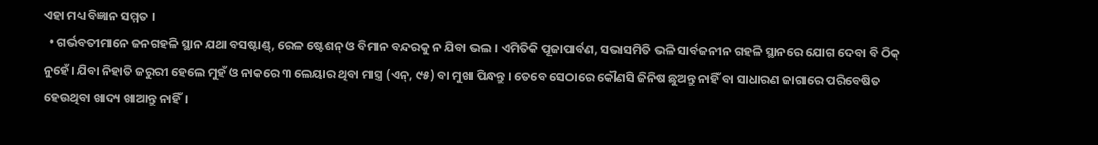ଏହା ମଧ୍ୟ ବିଜ୍ଞାନ ସମ୍ମତ ।
  • ଗର୍ଭବତୀମାନେ ଜନଗହଳି ସ୍ଥାନ ଯଥା ବସଷ୍ଟାଣ୍ଡ୍, ରେଳ ଷ୍ଟେଶନ୍ ଓ ବିମାନ ବନ୍ଦରକୁ ନ ଯିବା ଭଲ । ଏମିତିକି ପୂଜାପାର୍ବଣ, ସଭାସମିତି ଭଳି ସାର୍ବଜନୀନ ଗହଳି ସ୍ଥାନରେ ଯୋଗ ଦେବା ବି ଠିକ୍ ନୁହେଁ। ଯିବା ନିହାତି ଜରୁରୀ ହେଲେ ମୁହଁ ଓ ନାକରେ ୩ ଲେୟାର ଥିବା ମାସ୍ତ୍ର (ଏନ୍, ୯୫) ବା ମୁଖା ପିନ୍ଧନ୍ତୁ । ତେବେ ସେଠାରେ କୌଣସି ଜିନିଷ ଛୁଅନ୍ତୁ ନାହିଁ ବା ସାଧାରଣ ଜାଗାରେ ପରିବେଷିତ ହେଉଥିବା ଖାଦ୍ୟ ଖାଆନ୍ତୁ ନାହିଁ।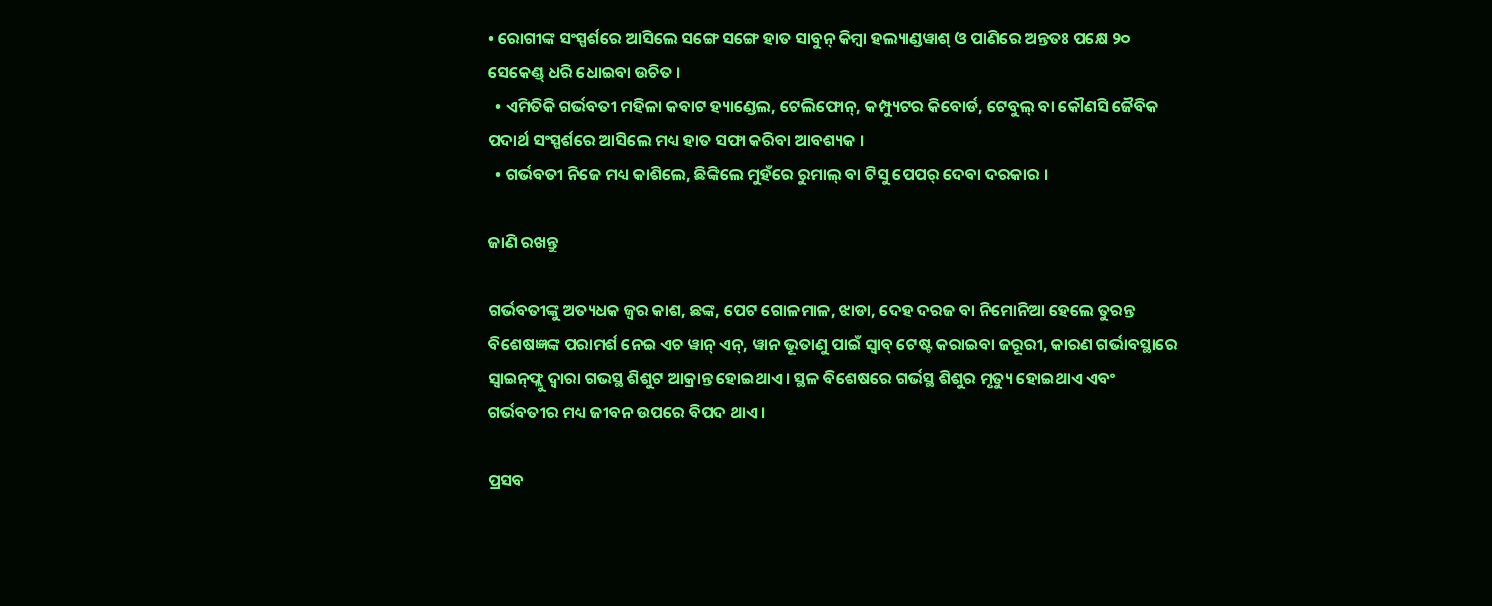• ରୋଗୀଙ୍କ ସଂସ୍ପର୍ଶରେ ଆସିଲେ ସଙ୍ଗେ ସଙ୍ଗେ ହାତ ସାବୁନ୍ କିମ୍ବା ହଲ୍ୟାଣ୍ଡୱାଶ୍ ଓ ପାଣିରେ ଅନ୍ତତଃ ପକ୍ଷେ ୨୦ ସେକେଣ୍ଡ୍ ଧରି ଧୋଇବା ଉଚିତ ।
  • ଏମିତିକି ଗର୍ଭବତୀ ମହିଳା କବାଟ ହ୍ୟାଣ୍ଡେଲ, ଟେଲିଫୋନ୍, କମ୍ପ୍ୟୁଟର କିବୋର୍ଡ, ଟେବୁଲ୍ ବା କୌଣସି ଜୈବିକ ପଦାର୍ଥ ସଂସ୍ପର୍ଶରେ ଆସିଲେ ମଧ୍ୟ ହାତ ସଫା କରିବା ଆବଶ୍ୟକ ।
  • ଗର୍ଭବତୀ ନିଜେ ମଧ୍ୟ କାଶିଲେ, ଛିଙ୍କିଲେ ମୁହଁରେ ରୁମାଲ୍ ବା ଟିସୁ ପେପର୍ ଦେବା ଦରକାର ।

ଜାଣି ରଖନ୍ତୁ

ଗର୍ଭବତୀଙ୍କୁ ଅତ୍ୟଧକ ଜ୍ଵର କାଶ, ଛଙ୍କ, ପେଟ ଗୋଳମାଳ, ଝାଡା, ଦେହ ଦରଜ ବା ନିମୋନିଆ ହେଲେ ତୁରନ୍ତ ବିଶେଷଜ୍ଞଙ୍କ ପରାମର୍ଶ ନେଇ ଏଚ ୱାନ୍ ଏନ୍, ୱାନ ଭୂତାଣୁ ପାଇଁ ସ୍ଵାବ୍ ଟେଷ୍ଟ କରାଇବା ଜରୂରୀ, କାରଣ ଗର୍ଭାବସ୍ଥାରେ ସ୍ଵାଇନ୍‌ଫ୍ଲୁ ଦ୍ଵାରା ଗଭସ୍ଥ ଶିଶୁଟ ଆକ୍ରାନ୍ତ ହୋଇଥାଏ । ସ୍ଥଳ ବିଶେଷରେ ଗର୍ଭସ୍ଥ ଶିଶୁର ମୃତ୍ୟୁ ହୋଇଥାଏ ଏବଂ ଗର୍ଭବତୀର ମଧ୍ୟ ଜୀବନ ଉପରେ ବିପଦ ଥାଏ ।

ପ୍ରସବ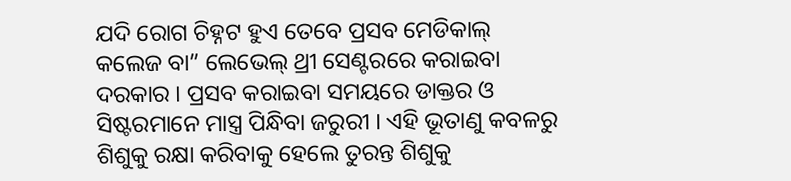ଯଦି ରୋଗ ଚିହ୍ନଟ ହୁଏ ତେବେ ପ୍ରସବ ମେଡିକାଲ୍ କଲେଜ ବା” ଲେଭେଲ୍ ଥ୍ରୀ ସେଣ୍ଟରରେ କରାଇବା ଦରକାର । ପ୍ରସବ କରାଇବା ସମୟରେ ଡାକ୍ତର ଓ ସିଷ୍ଟରମାନେ ମାସ୍ତ୍ର ପିନ୍ଧିବା ଜରୁରୀ । ଏହି ଭୂତାଣୁ କବଳରୁ ଶିଶୁକୁ ରକ୍ଷା କରିବାକୁ ହେଲେ ତୁରନ୍ତ ଶିଶୁକୁ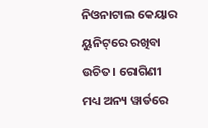ନିଓନାଟାଲ କେୟାର ୟୁନିଟ୍‌ରେ ରଖିବା ଉଚିତ। ରୋଗିଣୀ ମଧ୍ୟ ଅନ୍ୟ ୱାର୍ଡରେ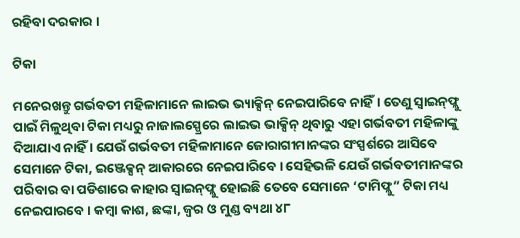ରହିବା ଦରକାର ।

ଟିକା

ମନେରଖନ୍ତୁ ଗର୍ଭବତୀ ମହିଳାମାନେ ଲାଇଭ ଭ୍ୟାକ୍ସିନ୍ ନେଇପାରିବେ ନାହିଁ। ତେଣୁ ସ୍ଵାଇନ୍‌ଫ୍ଲୁ ପାଇଁ ମିଳୁଥିବା ଟିକା ମଧ୍ୟରୁ ନାଜାଲସ୍ପ୍ରେରେ ଲାଇଭ ଭାକ୍ସିନ୍ ଥିବାରୁ ଏହା ଗର୍ଭବତୀ ମହିଳାଙ୍କୁ ଦିଆଯାଏ ନାହିଁ । ଯେଉଁ ଗର୍ଭବତୀ ମହିଳାମାନେ ଜୋରାଗୀମାନଙ୍କର ସଂସ୍ପର୍ଶରେ ଆସିବେ ସେମାନେ ଟିକା, ଇଞ୍ଜେକ୍ସନ୍ ଆକାରରେ ନେଇପାରିବେ । ସେହିଭଳି ଯେଉଁ ଗର୍ଭବତୀମାନଙ୍କର ପରିବାର ବା ପଡିଶାରେ କାହାର ସ୍ଵାଇନ୍‌ଫ୍ଲୁ ହୋଇଛି ତେବେ ସେମାନେ ‘ଟାମିଫ୍ଲୁ” ଟିକା ମଧ୍ୟ ନେଇପାରବେ । କମ୍ବା କାଶ, ଛଙ୍କା, ଜ୍ଵର ଓ ମୁଣ୍ଡ ବ୍ୟଥା ୪୮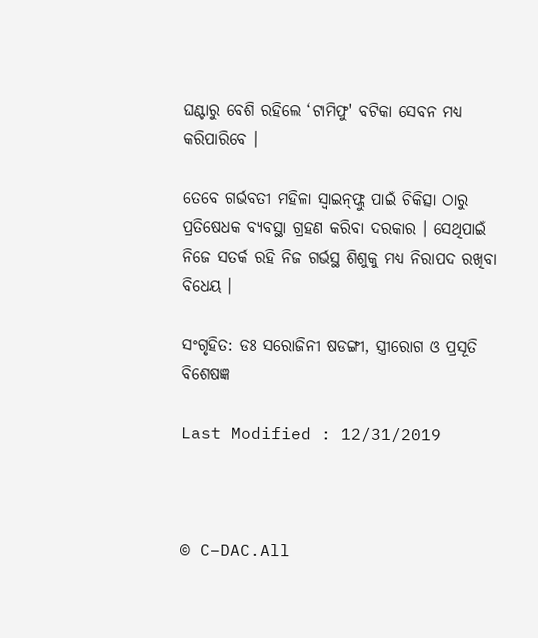ଘଣ୍ଟାରୁ ବେଶି ରହିଲେ ‘ଟାମିଫୁ' ବଟିକା ସେବନ ମଧ୍ୟ କରିପାରିବେ ।

ତେବେ ଗର୍ଭବତୀ ମହିଳା ସ୍ଵାଇନ୍‌ଫ୍ଲୁ ପାଇଁ ଚିକିତ୍ସା ଠାରୁ ପ୍ରତିଷେଧକ ବ୍ୟବସ୍ଥା ଗ୍ରହଣ କରିବା ଦରକାର । ସେଥିପାଇଁ ନିଜେ ସତର୍କ ରହି ନିଜ ଗର୍ଭସ୍ଥ ଶିଶୁକୁ ମଧ୍ୟ ନିରାପଦ ରଖିବା ବିଧେୟ ।

ସଂଗୃହିତ: ଡଃ ସରୋଜିନୀ ଷଡଙ୍ଗୀ, ସ୍ତ୍ରୀରୋଗ ଓ ପ୍ରସୂତି ବିଶେଷଜ୍ଞ

Last Modified : 12/31/2019



© C–DAC.All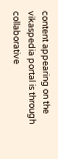content appearing on the vikaspedia portal is through collaborative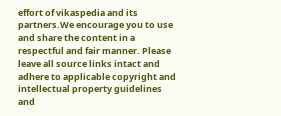effort of vikaspedia and its partners.We encourage you to use and share the content in a respectful and fair manner. Please leave all source links intact and adhere to applicable copyright and intellectual property guidelines and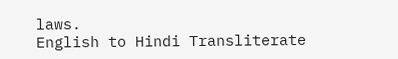laws.
English to Hindi Transliterate